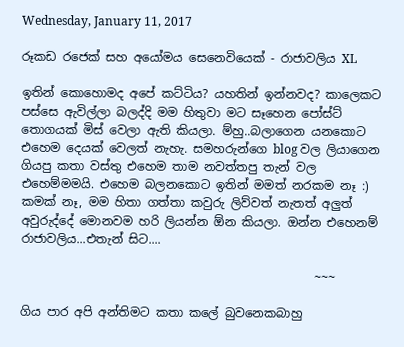Wednesday, January 11, 2017

රූකඩ රජෙක් සහ අයෝමය සෙනෙවියෙක් - රාජාවලිය XL

ඉතින් කොහොමද අපේ කට්ටිය? යහතින් ඉන්නවද? කාලෙකට පස්සෙ ඇවිල්ලා බලද්දි මම හිතුවා මට සෑහෙන පෝස්ට් තොගයක් මිස් වෙලා ඇති කියලා. ම්හු..බලාගෙන යනකොට එහෙම දෙයක් වෙලත් නැහැ. සමහරුන්ගෙ blog වල ලියාගෙන ගියපු කතා වස්තු එහෙම තාම නවත්තපු තැන් වල එහෙම්මමයි. එහෙම බලනකොට ඉතින් මමත් නරකම නෑ :) කමක් නෑ, මම හිතා ගත්තා කවුරු ලිව්වත් නැතත් අලුත් අවුරුද්දේ මොනවම හරි ලියන්න ඕන කියලා. ඔන්න එහෙනම් රාජාවලිය...එතැන් සිට....

                                                 ~~~

ගිය පාර අපි අන්තිමට කතා කලේ බුවනෙකබාහු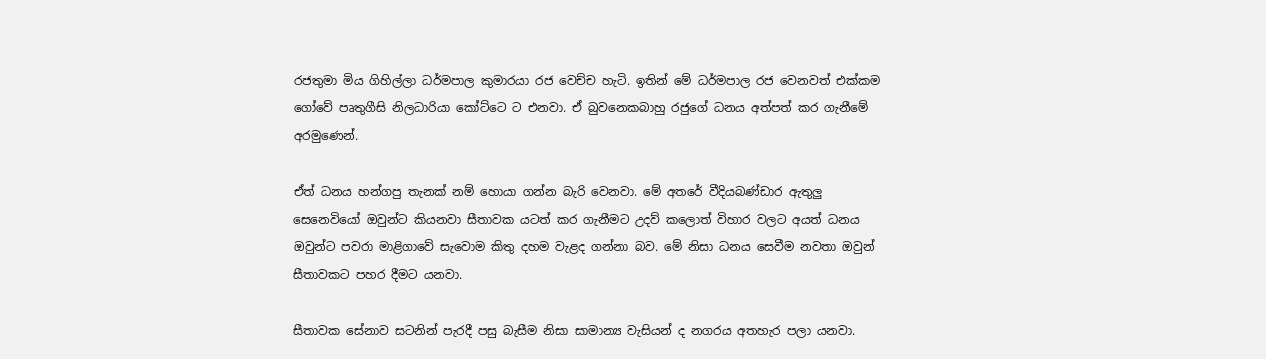රජතුමා මිය ගිහිල්ලා ධර්මපාල කුමාරයා රජ වෙච්ච හැටි. ඉතින් මේ ධර්මපාල රජ වෙනවත් එක්කම ගෝවේ පෘතුගීසි නිලධාරියා කෝට්ටෙ ට එනවා. ඒ බුවනෙකබාහු රජුගේ ධනය අත්පත් කර ගැනීමේ අරමුණෙන්.

ඒත් ධනය හන්ගපු තැනක් නම් හොයා ගන්න බැරි වෙනවා. මේ අතරේ වීදියබණ්ඩාර ඇතුලු සෙනෙවියෝ ඔවුන්ට කියනවා සීතාවක යටත් කර ගැනීමට උදව් කලොත් විහාර වලට අයත් ධනය ඔවුන්ට පවරා මාළිගාවේ සැවොම කිතු දහම වැළද ගන්නා බව. මේ නිසා ධනය සෙවීම නවතා ඔවුන් සීතාවකට පහර දීමට යනවා.

සීතාවක සේනාව සටනින් පැරදී පසු බැසීම නිසා සාමාන්‍ය වැසියන් ද නගරය අතහැර පලා යනවා.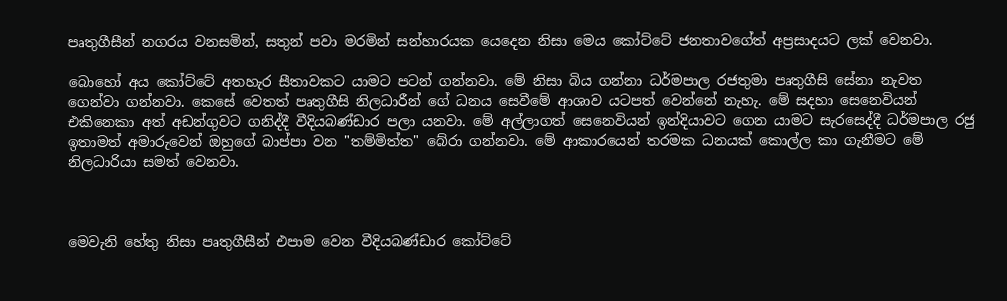පෘතුගීසීන් නගරය වනසමින්, සතුන් පවා මරමින් සන්හාරයක යෙදෙන නිසා මෙය කෝට්ටේ ජනතාවගේත් අප්‍රසාදයට ලක් වෙනවා.

බොහෝ අය කෝට්ටේ අතහැර සීතාවකට යාමට පටන් ගන්නවා. මේ නිසා බිය ගන්නා ධර්මපාල රජතුමා පෘතුගීසි සේනා නැවත ගෙන්වා ගන්නවා. කෙසේ වෙතත් පෘතුගීසි නිලධාරීන් ගේ ධනය සෙවීමේ ආශාව යටපත් වෙන්නේ නැහැ. මේ සදහා සෙනෙවියන් එකිනෙකා අත් අඩන්ගුවට ගනිද්දී වීදියබණ්ඩාර පලා යනවා. මේ අල්ලාගත් සෙනෙවියන් ඉන්දියාවට ගෙන යාමට සැරසෙද්දී ධර්මපාල රජු ඉතාමත් අමාරුවෙන් ඔහුගේ බාප්පා වන "තම්මිත්ත" බේරා ගන්නවා. මේ ආකාරයෙන් තරමක ධනයක් කොල්ල කා ගැනීමට මේ නිලධාරියා සමත් වෙනවා.



මෙවැනි හේතු නිසා පෘතුගීසීන් එපාම වෙන වීදියබණ්ඩාර කෝට්ටේ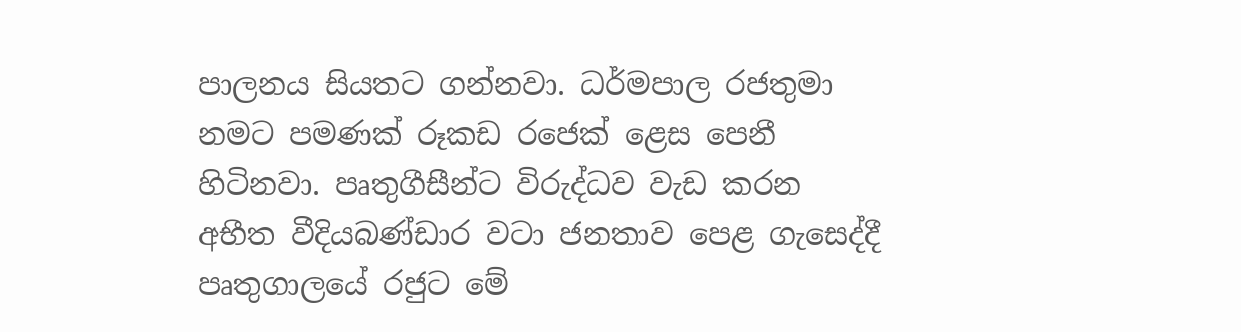පාලනය සියතට ගන්නවා. ධර්මපාල රජතුමා නමට පමණක් රූකඩ රජෙක් ළෙස පෙනී හිටිනවා. පෘතුගීසීන්ට විරුද්ධව වැඩ කරන අභීත වීදියබණ්ඩාර වටා ජනතාව පෙළ ගැසෙද්දී පෘතුගාලයේ රජුට මේ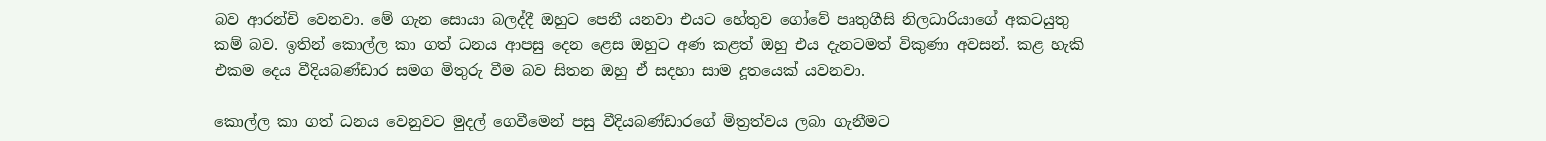බව ආරන්චි වෙනවා. මේ ගැන සොයා බලද්දී ඔහුට පෙනී යනවා එයට හේතුව ගෝවේ පෘතුගීසි නිලධාරියාගේ අකටයුතු කම් බව. ඉතින් කොල්ල කා ගත් ධනය ආපසු දෙන ළෙස ඔහුට අණ කළත් ඔහු එය දැනටමත් විකුණා අවසන්. කළ හැකි එකම දෙය වීදියබණ්ඩාර සමග මිතුරු වීම බව සිතන ඔහු ඒ සදහා සාම දූතයෙක් යවනවා.

කොල්ල කා ගත් ධනය වෙනුවට මුදල් ගෙවීමෙන් පසු වීදියබණ්ඩාරගේ මිත්‍රත්වය ලබා ගැනීමට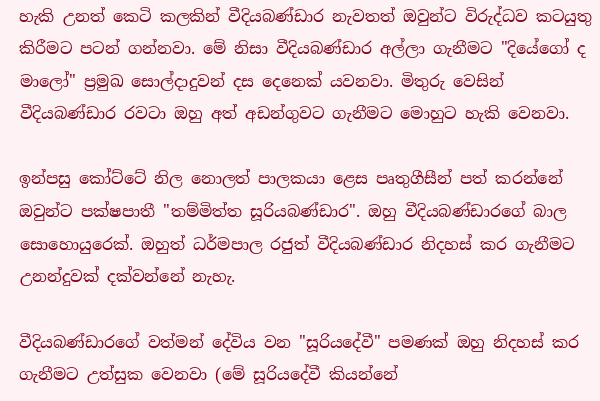හැකි උනත් කෙටි කලකින් වීදියබණ්ඩාර නැවතත් ඔවුන්ට විරුද්ධව කටයුතු කිරීමට පටන් ගන්නවා. මේ නිසා වීදියබණ්ඩාර අල්ලා ගැනීමට "දියේගෝ ද මාලෝ" ප්‍රමුඛ සොල්දාදුවන් දස දෙනෙක් යවනවා. මිතුරු වෙසින් වීදියබණ්ඩාර රවටා ඔහු අත් අඩන්ගුවට ගැනීමට මොහුට හැකි වෙනවා.

ඉන්පසු කෝට්ටේ නිල නොලත් පාලකයා ළෙස පෘතුගීසීන් පත් කරන්නේ ඔවුන්ට පක්ෂපාතී "තම්මිත්ත සූරියබණ්ඩාර". ඔහු වීදියබණ්ඩාරගේ බාල සොහොයුරෙක්. ඔහුත් ධර්මපාල රජුත් වීදියබණ්ඩාර නිදහස් කර ගැනීමට උනන්දුවක් දක්වන්නේ නැහැ.

වීදියබණ්ඩාරගේ වත්මන් දේවිය වන "සූරියදේවී" පමණක් ඔහු නිදහස් කර ගැනීමට උත්සුක වෙනවා (මේ සූරියදේවී කියන්නේ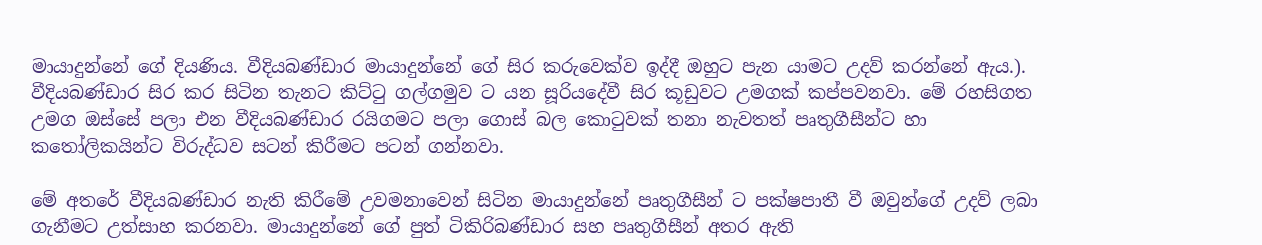මායාදුන්නේ ගේ දියණිය. වීදියබණ්ඩාර මායාදුන්නේ ගේ සිර කරුවෙක්ව ඉද්දී ඔහුට පැන යාමට උදව් කරන්නේ ඇය.). වීදියබණ්ඩාර සිර කර සිටින තැනට කිට්ටු ගල්ගමුව ට යන සූරියදේවී සිර කූඩුවට උමගක් කප්පවනවා. මේ රහසිගත උමග ඔස්සේ පලා එන වීදියබණ්ඩාර රයිගමට පලා ගොස් බල කොටුවක් තනා නැවතත් පෘතුගීසීන්ට හා කතෝලිකයින්ට විරුද්ධව සටන් කිරීමට පටන් ගන්නවා.

මේ අතරේ වීදියබණ්ඩාර නැති කිරීමේ උවමනාවෙන් සිටින මායාදුන්නේ පෘතුගීසීන් ට පක්ෂපාතී වී ඔවුන්ගේ උදව් ලබා ගැනීමට උත්සාහ කරනවා. මායාදුන්නේ ගේ පුත් ටිකිරිබණ්ඩාර සහ පෘතුගීසීන් අතර ඇති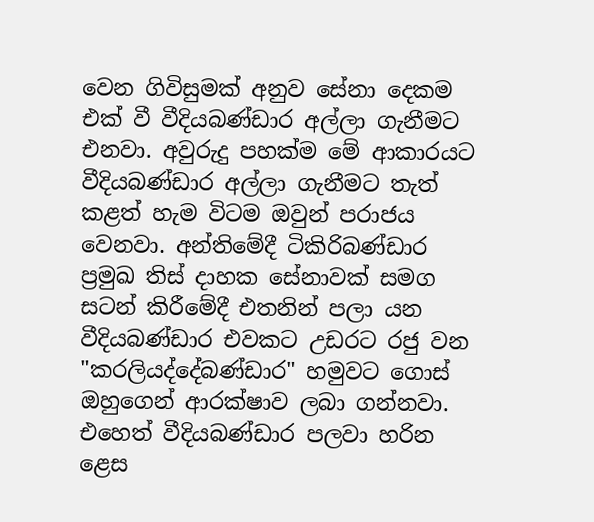වෙන ගිවිසුමක් අනුව සේනා දෙකම එක් වී වීදියබණ්ඩාර අල්ලා ගැනීමට එනවා. අවුරුදු පහක්ම මේ ආකාරයට වීදියබණ්ඩාර අල්ලා ගැනීමට තැත් කළත් හැම විටම ඔවුන් පරාජය වෙනවා. අන්තිමේදී ටිකිරිබණ්ඩාර ප්‍රමුඛ තිස් දාහක සේනාවක් සමග සටන් කිරීමේදී එතනින් පලා යන වීදියබණ්ඩාර එවකට උඩරට රජු වන "කරලියද්දේබණ්ඩාර" හමුවට ගොස් ඔහුගෙන් ආරක්ෂාව ලබා ගන්නවා. එහෙත් වීදියබණ්ඩාර පලවා හරින ළෙස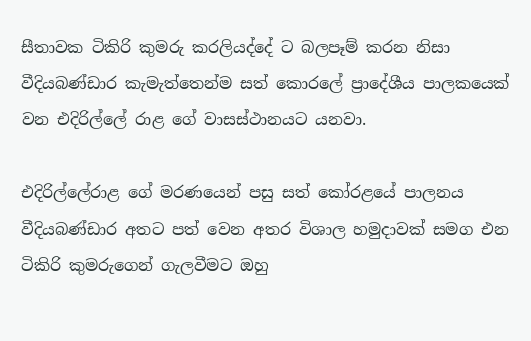සීතාවක ටිකිරි කුමරු කරලියද්දේ ට බලපෑම් කරන නිසා වීදියබණ්ඩාර කැමැත්තෙන්ම සත් කොරලේ ප්‍රාදේශීය පාලකයෙක් වන එදිරිල්ලේ රාළ ගේ වාසස්ථානයට යනවා.

එදිරිල්ලේරාළ ගේ මරණයෙන් පසු සත් කෝරළයේ පාලනය වීදියබණ්ඩාර අතට පත් වෙන අතර විශාල හමුදාවක් සමග එන ටිකිරි කුමරුගෙන් ගැලවීමට ඔහු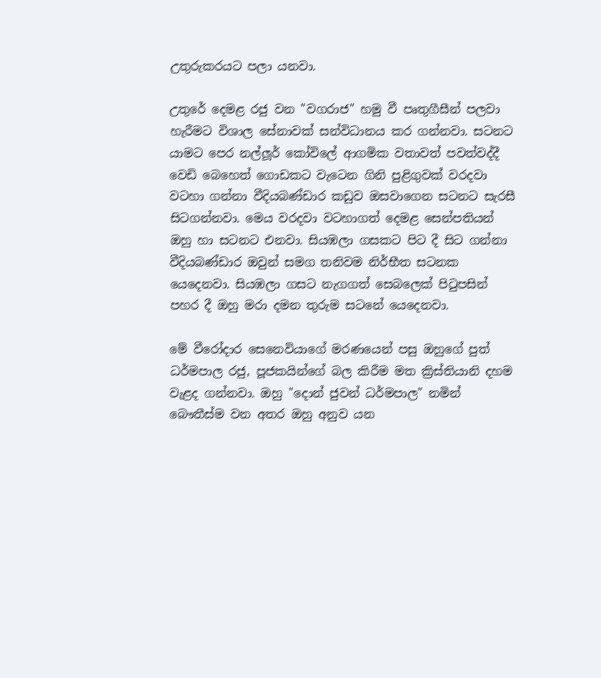උතුරුකරයට පලා යනවා.

උතුරේ දෙමළ රජු වන "වගරාජ" හමු වී පෘතුගීසීන් පලවා හැරීමට විශාල සේනාවක් සන්විධානය කර ගන්නවා. සටනට යාමට පෙර නල්ලූර් කෝවිලේ ආගමික වතාවත් පවත්වද්දී වෙඩි බෙහෙත් ගොඩකට වැටෙන ගිනි පුළිගුවක් වරදවා වටහා ගන්නා වීදියබණ්ඩාර කඩුව ඔසවාගෙන සටනට සැරසී සිටගන්නවා. මෙය වරදවා වටහාගත් දෙමළ සෙන්පතියන් ඔහු හා සටනට එනවා. සියඹලා ගසකට පිට දී සිට ගන්නා වීදියබණ්ඩාර ඔවුන් සමග තනිවම නිර්භීත සටනක යෙදෙනවා. සියඹලා ගසට නැගගත් සෙබලෙක් පිටුපසින් පහර දී ඔහු මරා දමන තුරුම සටනේ යෙදෙනවා.

මේ වීරෝදාර සෙනෙවියාගේ මරණයෙන් පසු ඔහුගේ පුත් ධර්මපාල රජු, පූජකයින්ගේ බල කිරීම මත ක්‍රිස්තියානි දහම වැළද ගන්නවා. ඔහු "දොන් ජුවන් ධර්මපාල" නමින් බෞතීස්ම වන අතර ඔහු අනුව යන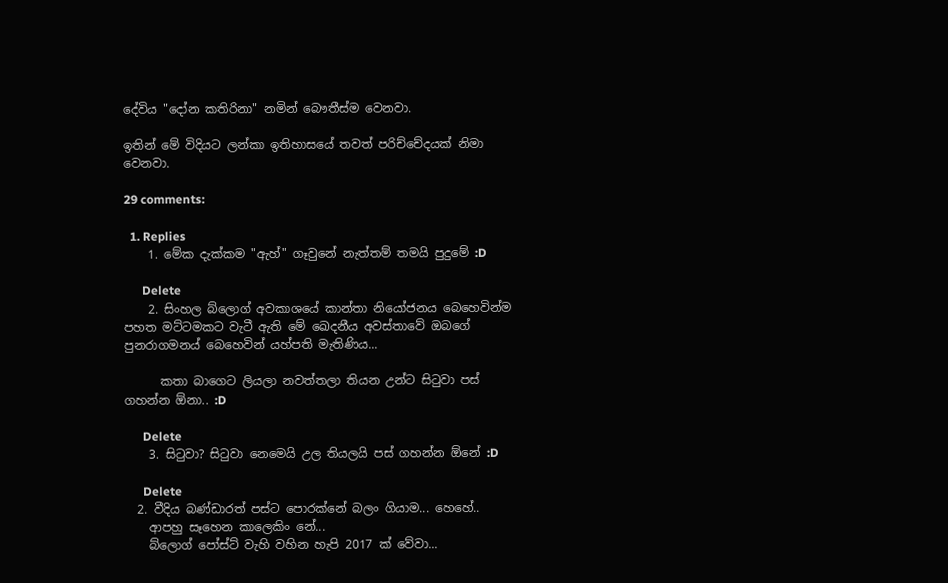දේවිය "දෝන කතිරිනා" නමින් බෞතීස්ම වෙනවා.

ඉතින් මේ විදියට ලන්කා ඉතිහාසයේ තවත් පරිච්චේදයක් නිමා වෙනවා.

29 comments:

  1. Replies
    1. මේක දැක්කම "ඇහ්" ගෑවුනේ නැත්තම් තමයි පුදුමේ :D

      Delete
    2. සිංහල බ්ලොග් අවකාශයේ කාන්තා නියෝජනය බෙහෙවින්ම පහත මට්ටමකට වැටී ඇති මේ ඛෙදනීය අවස්තාවේ ඔබගේ පුනරාගමනය් බෙහෙවින් යහ්පති මැතිණිය...

      කතා බාගෙට ලියලා නවත්තලා තියන උන්ට සි‍ටුවා පස් ගහන්න ඕනා.. :D

      Delete
    3. සිටුවා? සිටුවා නෙමෙයි උල තියලයි පස් ගහන්න ඕනේ :D

      Delete
  2. වීදිය බණ්ඩාරත් පස්ට පොරක්නේ බලං ගියාම... හෙහේ..
    ආපහු සෑහෙන කාලෙකිං නේ...
    බ්ලොග් පෝස්ට් වැහි වහින හැපි 2017 ක් වේවා...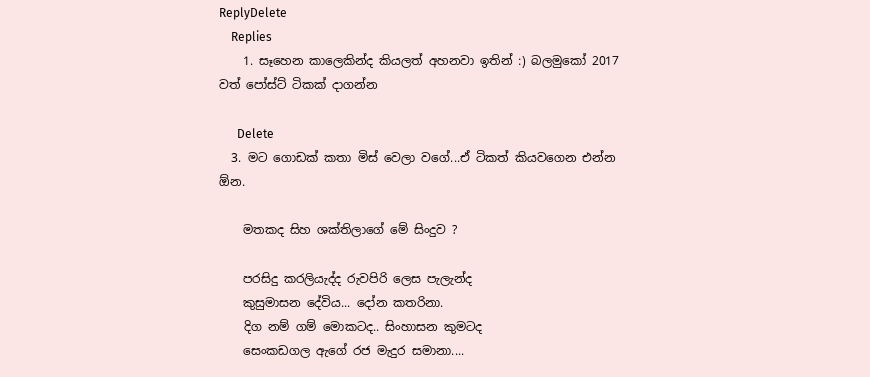ReplyDelete
    Replies
    1. සෑහෙන කාලෙකින්ද කියලත් අහනවා ඉතින් :) බලමුකෝ 2017 වත් පෝස්ට් ටිකක් දාගන්න

      Delete
  3. මට ගොඩක් කතා මිස් වෙලා වගේ...ඒ ටිකත් කියවගෙන එන්න ඕන.

    මතකද සිහ ශක්තිලාගේ මේ සිංදුව ?

    පරසිදු කරලියැද්ද රුවපිරි ලෙස පැලැන්ද
    කුසුමාසන දේවිය... දෝන කතරිනා.
    දිග නම් ගම් මොකටද.. සිංහාසන කුමටද
    සෙංකඩගල ඇගේ රජ මැදුර සමානා....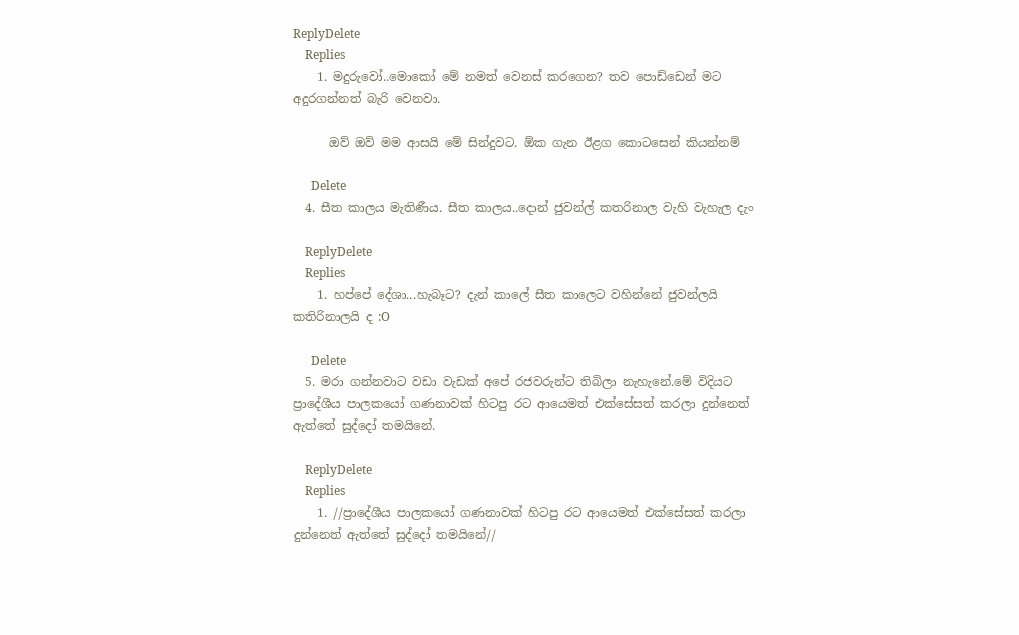ReplyDelete
    Replies
    1. මදුරුවෝ..මොකෝ මේ නමත් වෙනස් කරගෙන? තව පොඩ්ඩෙන් මට අදුරගන්නත් බැරි වෙනවා.

      ඔව් ඔව් මම ආසයි මේ සින්දුවට. ඕක ගැන ඊළග කොටසෙන් කියන්නම්

      Delete
  4. සීත කාලය මැතිණීය. සීත කාලය..දොන් ජුවන්ල් කතරිනාල වැහි වැහැල දැං

    ReplyDelete
    Replies
    1. හප්පේ දේශා...හැබෑට? දැන් කාලේ සීත කාලෙට වහින්නේ ජුවන්ලයි කතිරිනාලයි ද :O

      Delete
  5. මරා ගන්නවාට වඩා වැඩක් අපේ රජවරුන්ට තිබිලා නැහැනේ.මේ විදියට ප්‍රාදේශීය පාලකයෝ ගණනාවක් හිටපු රට ආයෙමත් එක්සේසත් කරලා දුන්නෙත් ඇත්තේ සුද්දෝ තමයිනේ.

    ReplyDelete
    Replies
    1. //ප්‍රාදේශීය පාලකයෝ ගණනාවක් හිටපු රට ආයෙමත් එක්සේසත් කරලා දුන්නෙත් ඇත්තේ සුද්දෝ තමයිනේ//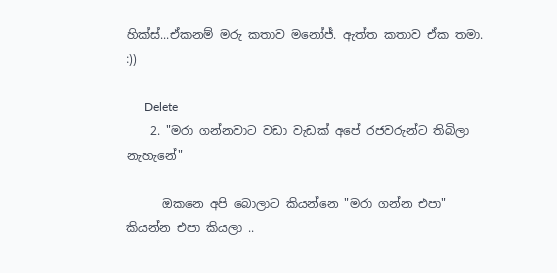හික්ස්...ඒකනම් මරු කතාව මනෝජ්. ඇත්ත කතාව ඒක තමා. :))

      Delete
    2. "මරා ගන්නවාට වඩා වැඩක් අපේ රජවරුන්ට තිබිලා නැහැනේ"

      ඔකනෙ අපි බොලාට කියන්නෙ "මරා ගන්න එපා" කියන්න එපා කියලා ..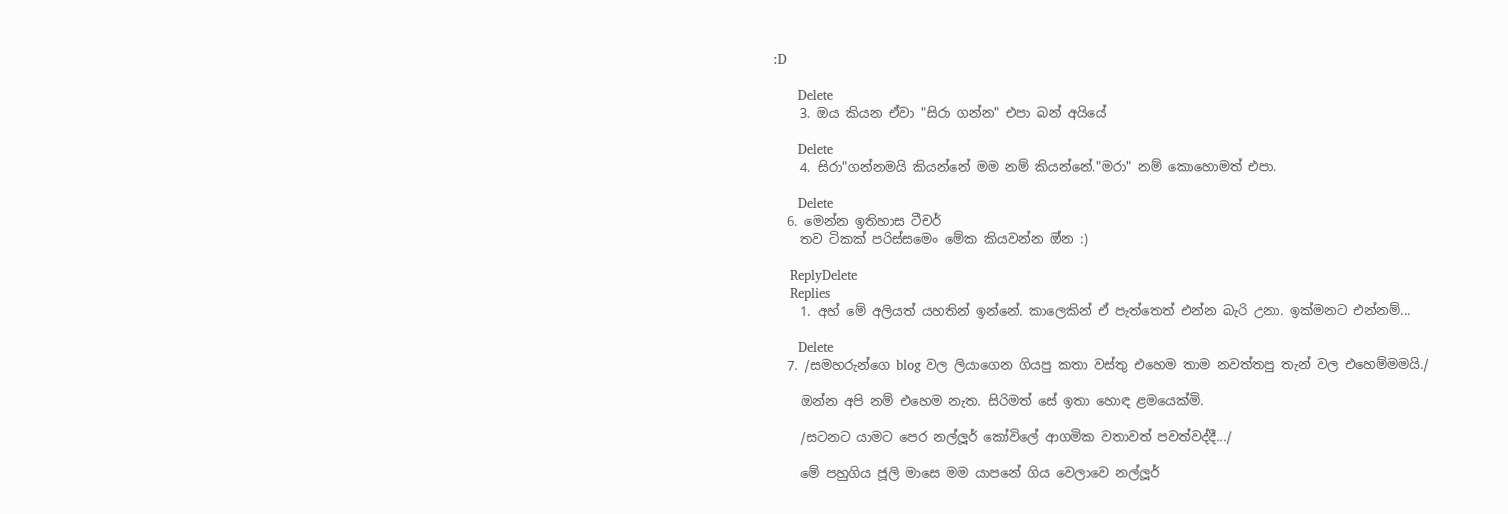:D

      Delete
    3. ඔය කියන ඒවා "සිරා ගන්න" එපා බන් අයියේ

      Delete
    4. සිරා"ගන්නමයි කියන්නේ මම නම් කියන්නේ."මරා" නම් කොහොමත් එපා.

      Delete
  6. මෙන්න ඉතිහාස ටීචර්
    තව ටිකක් පරිස්සමෙං මේක කියවන්න ඔ්න :)

    ReplyDelete
    Replies
    1. අහ් මේ අලියත් යහතින් ඉන්නේ. කාලෙකින් ඒ පැත්තෙත් එන්න බැරි උනා. ඉක්මනට එන්නම්...

      Delete
  7. /සමහරුන්ගෙ blog වල ලියාගෙන ගියපු කතා වස්තු එහෙම තාම නවත්තපු තැන් වල එහෙම්මමයි./

    ඔන්න අපි නම් එහෙම නැත. සිරිමත් සේ ඉතා හොඳ ළමයෙක්මි.

    /සටනට යාමට පෙර නල්ලූර් කෝවිලේ ආගමික වතාවත් පවත්වද්දී.../

    මේ පහුගිය ජූලි මාසෙ මම යාපනේ ගිය වෙලාවෙ නල්ලූර්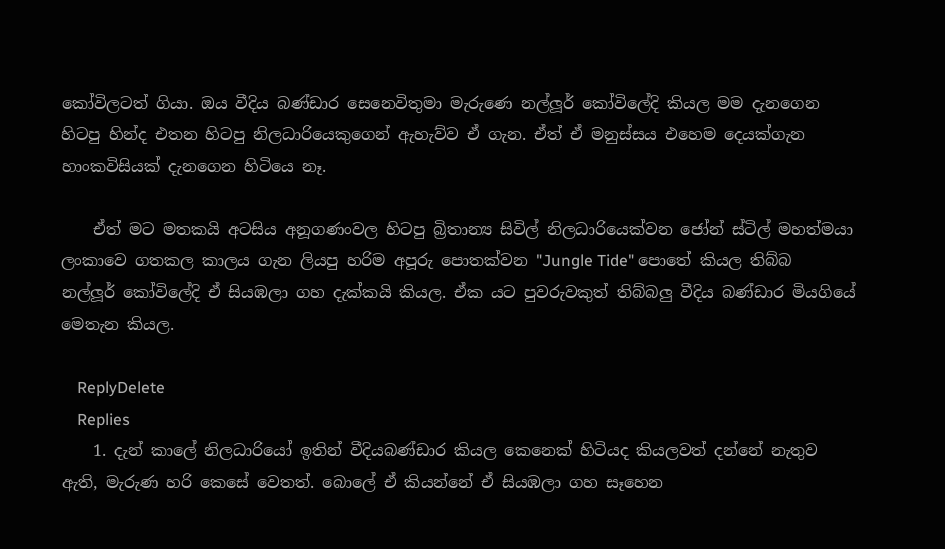කෝවිලටත් ගියා. ඔය වීදිය බණ්ඩාර සෙනෙවිතුමා මැරුණෙ නල්ලූර් කෝවිලේදි කියල මම දැනගෙන හිටපු හින්ද එතන හිටපු නිලධාරියෙකුගෙන් ඇහැව්ව ඒ ගැන. ඒත් ඒ මනුස්සය එහෙම දෙයක්ගැන හාංකවිසියක් දැනගෙන හිටියෙ නෑ.

    ඒත් මට මතකයි අටසිය අනූගණංවල හිටපු බ්‍රිතාන්‍ය සිවිල් නිලධාරියෙක්වන ජෝන් ස්ටිල් මහත්මයා ලංකාවෙ ගතකල කාලය ගැන ලියපු හරිම අපූරු පොතක්වන "Jungle Tide" පොතේ කියල තිබ්බ නල්ලූර් කෝවිලේදි ඒ සියඹලා ගහ දැක්කයි කියල. ඒක යට පුවරුවකුත් තිබ්බලු වීදිය බණ්ඩාර මියගියේ මෙතැන කියල.

    ReplyDelete
    Replies
    1. දැන් කාලේ නිලධාරියෝ ඉතින් වීදියබණ්ඩාර කියල කෙනෙක් හිටියද කියලවත් දන්නේ නැතුව ඇති, මැරුණ හරි කෙසේ වෙතත්. බොලේ ඒ කියන්නේ ඒ සියඹලා ගහ සෑහෙන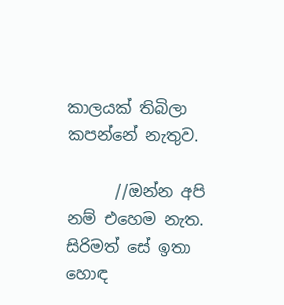කාලයක් තිබිලා කපන්නේ නැතුව.

      //ඔන්න අපි නම් එහෙම නැත. සිරිමත් සේ ඉතා හොඳ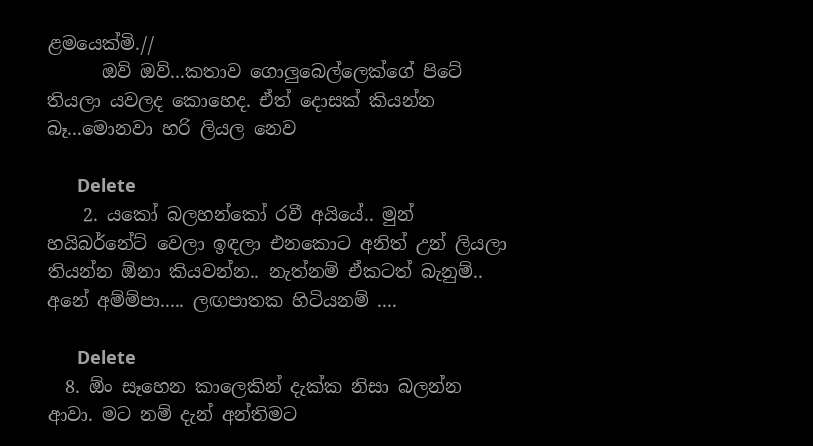ළමයෙක්මි.//
      ඔව් ඔව්...කතාව ගොලුබෙල්ලෙක්ගේ පිටේ තියලා යවලද කොහෙද. ඒත් දොසක් කියන්න බෑ...මොනවා හරි ලියල නෙව

      Delete
    2. යකෝ බලහන්කෝ රවී අයියේ.. මුන් හයිබර්නේට් වෙලා ඉඳලා එනකොට අනිත් උන් ලියලා තියන්න ඕනා කියවන්න.. නැත්නම් ඒකටත් බැනුම්.. අනේ අම්ම්පා..... ලඟපාතක හිටියනම් ....

      Delete
  8. ඕං සෑහෙන කාලෙකින් දැක්ක නිසා බලන්න ආවා. මට නම් දැන් අන්තිමට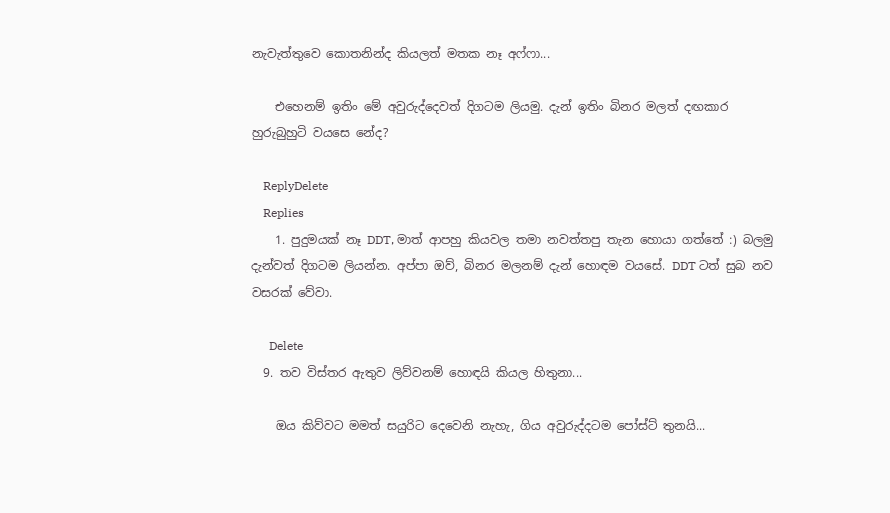නැවැත්තුවෙ කොතනින්ද කියලත් මතක නෑ අෆ්ෆා...

    එහෙනම් ඉතිං මේ අවුරුද්දෙවත් දිගටම ලියමු. දැන් ඉතිං බිනර මලත් දඟකාර හුරුබුහුටි වයසෙ නේද?

    ReplyDelete
    Replies
    1. පුදුමයක් නෑ DDT, මාත් ආපහු කියවල තමා නවත්තපු තැන හොයා ගත්තේ :) බලමු දැන්වත් දිගටම ලියන්න. අප්පා ඔව්, බිනර මලනම් දැන් හොඳම වයසේ. DDT ටත් සුබ නව වසරක් වේවා.

      Delete
  9. තව විස්තර ඇතුව ලිව්වනම් හොඳයි කියල හිතුනා...

    ඔය කිව්වට මමත් සයුරිට දෙවෙනි නැහැ, ගිය අවුරුද්දටම පෝස්ට් තුනයි...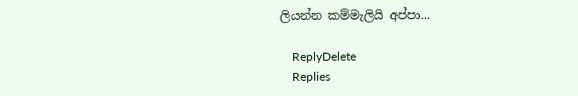ලියන්න කම්මැලියි අප්පා...

    ReplyDelete
    Replies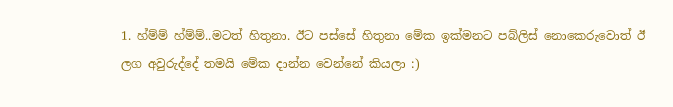1. හ්ම්ම් හ්ම්ම්..මටත් හිතුනා. ඊට පස්සේ හිතුනා මේක ඉක්මනට පබ්ලිස් නොකෙරුවොත් ඊ ලග අවුරුද්දේ තමයි මේක දාන්න වෙන්නේ කියලා :)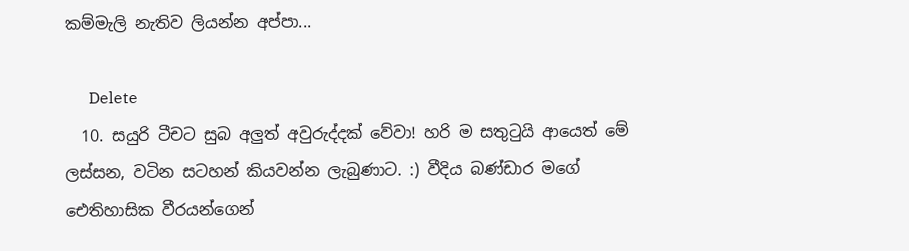කම්මැලි නැතිව ලියන්න අප්පා...

      Delete
  10. සයුරි ටීචට සුබ අලුත් අවුරුද්දක් වේවා! හරි ම සතුටුයි ආයෙත් මේ ලස්සන, වටින සටහන් කියවන්න ලැබුණාට. :) වීදිය බණ්ඩාර මගේ ඓතිහාසික වීරයන්ගෙන්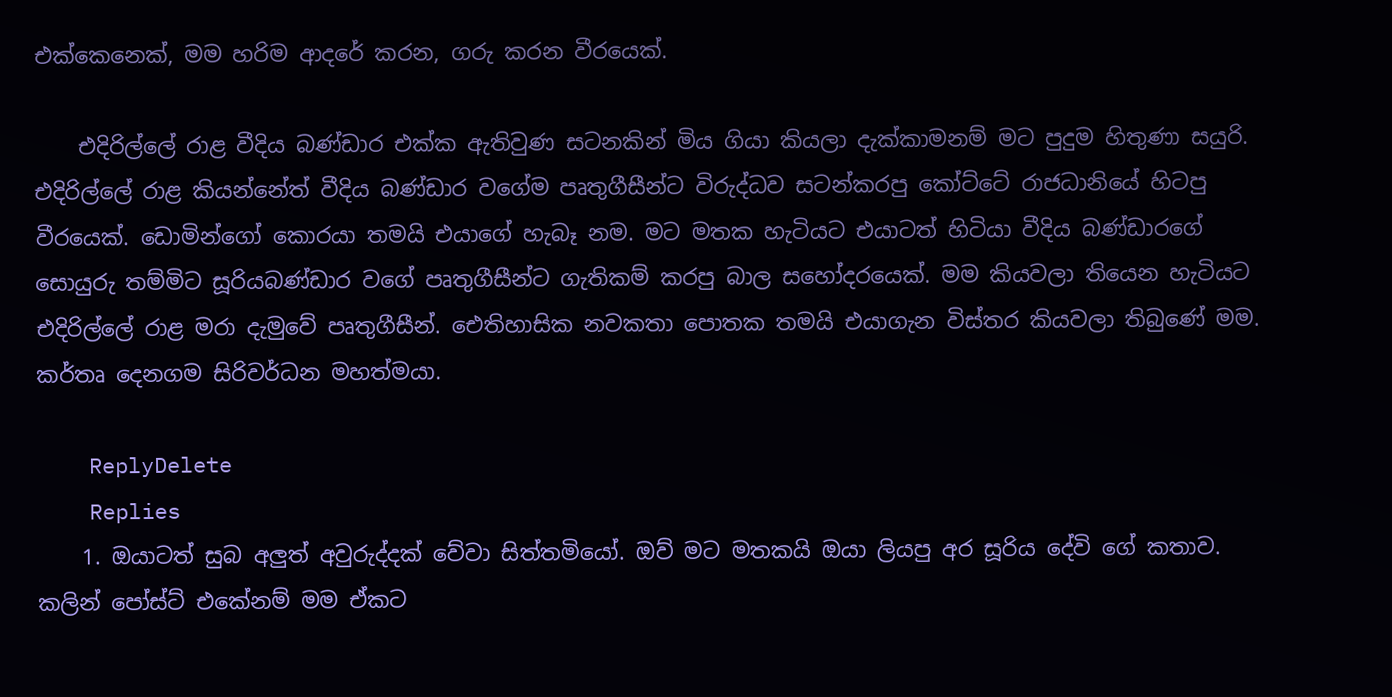එක්කෙනෙක්, මම හරිම ආදරේ කරන, ගරු කරන වීරයෙක්.

    එදිරිල්ලේ රාළ වීදිය බණ්ඩාර එක්ක ඇතිවුණ සටනකින් මිය ගියා කියලා දැක්කාමනම් මට පුදුම හිතුණා සයුරි. එදිරිල්ලේ රාළ කියන්නේත් වීදිය බණ්ඩාර වගේම පෘතුගීසීන්ට විරුද්ධව සටන්කරපු කෝට්ටේ රාජධානියේ හිටපු වීරයෙක්. ඩොමින්ගෝ කොරයා තමයි එයාගේ හැබෑ නම. මට මතක හැටියට එයාටත් හිටියා වීදිය බණ්ඩාරගේ සොයුරු තම්මිට සූරියබණ්ඩාර වගේ පෘතුගීසීන්ට ගැතිකම් කරපු බාල සහෝදරයෙක්. මම කියවලා තියෙන හැටියට එදිරිල්ලේ රාළ මරා දැමුවේ පෘතුගීසීන්. ඓතිහාසික නවකතා පොතක තමයි එයාගැන විස්තර කියවලා තිබුණේ මම. කර්තෘ දෙනගම සිරිවර්ධන මහත්මයා.

    ReplyDelete
    Replies
    1. ඔයාටත් සුබ අලුත් අවුරුද්දක් වේවා සිත්තමියෝ. ඔව් මට මතකයි ඔයා ලියපු අර සූරිය දේවි ගේ කතාව. කලින් පෝස්ට් එකේනම් මම ඒකට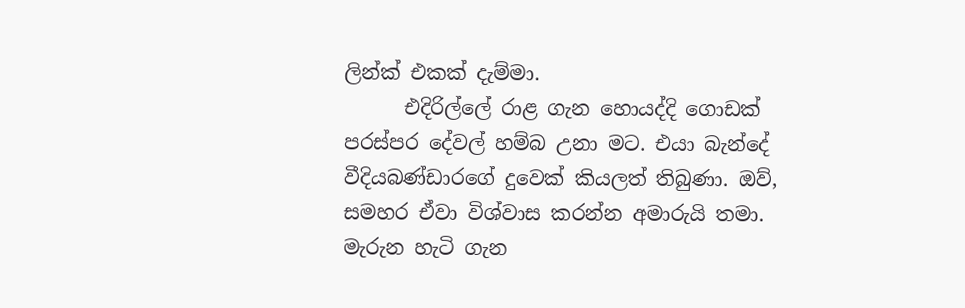ලින්ක් එකක් දැම්මා.
      එදිරිල්ලේ රාළ ගැන හොයද්දි ගොඩක් පරස්පර දේවල් හම්බ උනා මට. එයා බැන්දේ වීදියබණ්ඩාරගේ දුවෙක් කියලත් තිබුණා. ඔව්, සමහර ඒවා විශ්වාස කරන්න අමාරුයි තමා. මැරුන හැටි ගැන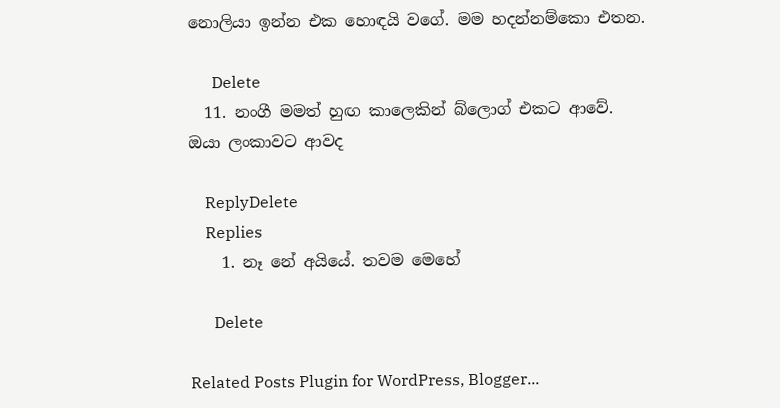නොලියා ඉන්න එක හොඳයි වගේ. මම හදන්නම්කො එතන.

      Delete
  11. නංගී මමත් හුඟ කාලෙකින් බ්ලොග් එකට ආවේ. ඔයා ලංකාවට ආවද

    ReplyDelete
    Replies
    1. නෑ නේ අයියේ. තවම මෙහේ

      Delete

Related Posts Plugin for WordPress, Blogger...